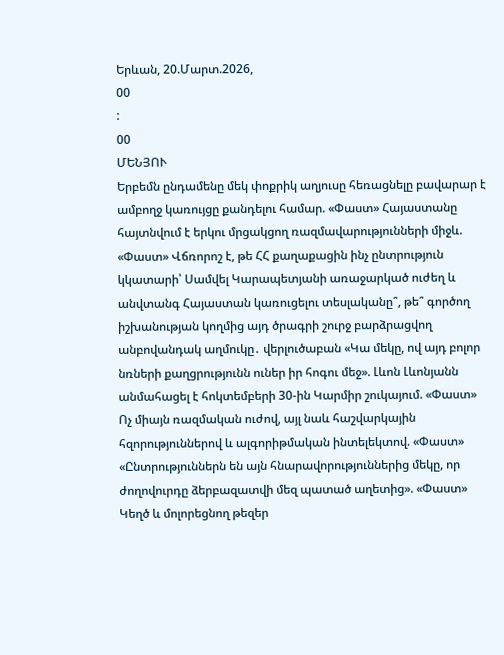Երևան, 20.Մարտ.2026,
00
:
00
ՄԵՆՅՈՒ
Երբեմն ընդամենը մեկ փոքրիկ աղյուսը հեռացնելը բավարար է ամբողջ կառույցը քանդելու համար. «Փաստ» Հայաստանը հայտնվում է երկու մրցակցող ռազմավարությունների միջև. «Փաստ» Վճռորոշ է, թե ՀՀ քաղաքացին ինչ ընտրություն կկատարի՝ Սամվել Կարապետյանի առաջարկած ուժեղ և անվտանգ Հայաստան կառուցելու տեսլականը՞, թե՞ գործող իշխանության կողմից այդ ծրագրի շուրջ բարձրացվող անբովանդակ աղմուկը․ վերլուծաբան «Կա մեկը, ով այդ բոլոր նռների քաղցրությունն ուներ իր հոգու մեջ». Լևոն Լևոնյանն անմահացել է հոկտեմբերի 30-ին Կարմիր շուկայում. «Փաստ» Ոչ միայն ռազմական ուժով, այլ նաև հաշվարկային հզորություններով և ալգորիթմական ինտելեկտով. «Փաստ» «Ընտրություններն են այն հնարավորություններից մեկը, որ ժողովուրդը ձերբազատվի մեզ պատած աղետից». «Փաստ» Կեղծ և մոլորեցնող թեզեր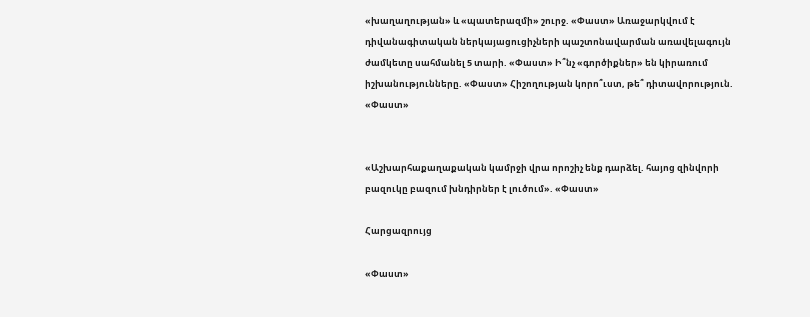«խաղաղության» և «պատերազմի» շուրջ. «Փաստ» Առաջարկվում է դիվանագիտական ներկայացուցիչների պաշտոնավարման առավելագույն ժամկետը սահմանել 5 տարի. «Փաստ» Ի՞նչ «գործիքներ» են կիրառում իշխանությունները. «Փաստ» Հիշողության կորո՞ւստ, թե՞ դիտավորություն. «Փաստ»


«Աշխարհաքաղաքական կամրջի վրա որոշիչ ենք դարձել. հայոց զինվորի բազուկը բազում խնդիրներ է լուծում». «Փաստ»

Հարցազրույց

«Փաստ»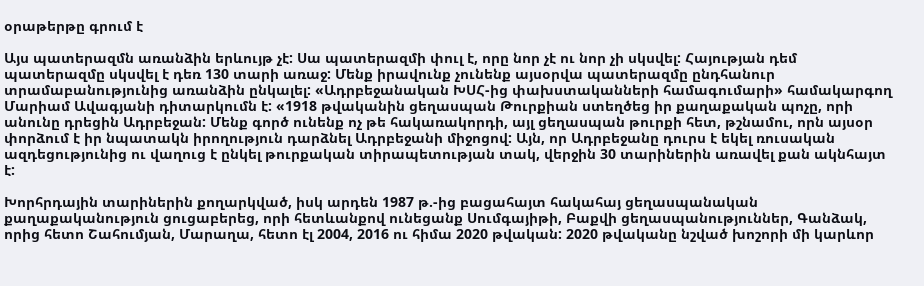օրաթերթը գրում է

Այս պատերազմն առանձին երևույթ չէ: Սա պատերազմի փուլ է, որը նոր չէ ու նոր չի սկսվել: Հայության դեմ պատերազմը սկսվել է դեռ 130 տարի առաջ: Մենք իրավունք չունենք այսօրվա պատերազմը ընդհանուր տրամաբանությունից առանձին ընկալել: «Ադրբեջանական ԽՍՀ-ից փախստականների համագումարի» համակարգող Մարիամ Ավագյանի դիտարկումն է: «1918 թվականին ցեղասպան Թուրքիան ստեղծեց իր քաղաքական պոչը, որի անունը դրեցին Ադրբեջան: Մենք գործ ունենք ոչ թե հակառակորդի, այլ ցեղասպան թուրքի հետ, թշնամու, որն այսօր փորձում է իր նպատակն իրողություն դարձնել Ադրբեջանի միջոցով: Այն, որ Ադրբեջանը դուրս է եկել ռուսական ազդեցությունից ու վաղուց է ընկել թուրքական տիրապետության տակ, վերջին 30 տարիներին առավել քան ակնհայտ է:

Խորհրդային տարիներին քողարկված, իսկ արդեն 1987 թ.-ից բացահայտ հակահայ ցեղասպանական քաղաքականություն ցուցաբերեց, որի հետևանքով ունեցանք Սումգայիթի, Բաքվի ցեղասպանություններ, Գանձակ, որից հետո Շահումյան, Մարաղա, հետո էլ 2004, 2016 ու հիմա 2020 թվական: 2020 թվականը նշված խոշորի մի կարևոր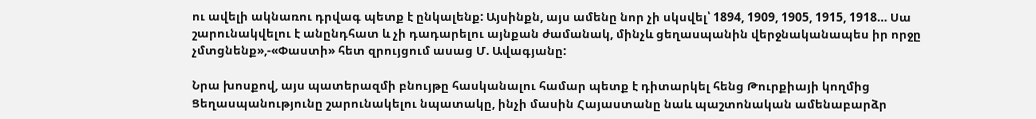ու ավելի ակնառու դրվագ պետք է ընկալենք: Այսինքն, այս ամենը նոր չի սկսվել՝ 1894, 1909, 1905, 1915, 1918… Սա շարունակվելու է անընդհատ և չի դադարելու այնքան ժամանակ, մինչև ցեղասպանին վերջնականապես իր որջը չմտցնենք»,-«Փաստի» հետ զրույցում ասաց Մ. Ավագյանը:

Նրա խոսքով, այս պատերազմի բնույթը հասկանալու համար պետք է դիտարկել հենց Թուրքիայի կողմից Ցեղասպանությունը շարունակելու նպատակը, ինչի մասին Հայաստանը նաև պաշտոնական ամենաբարձր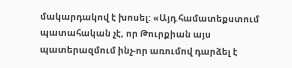մակարդակով է խոսել: «Այդ համատեքստում պատահական չէ, որ Թուրքիան այս պատերազմում ինչ-որ առումով դարձել է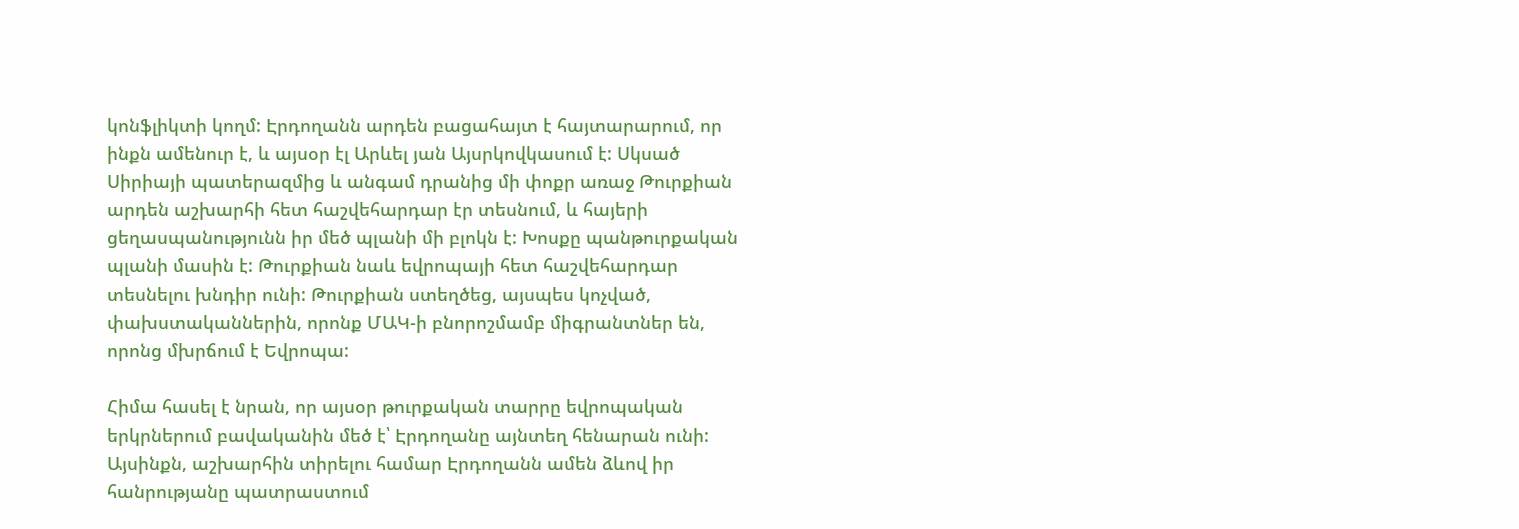կոնֆլիկտի կողմ: Էրդողանն արդեն բացահայտ է հայտարարում, որ ինքն ամենուր է, և այսօր էլ Արևել յան Այսրկովկասում է: Սկսած Սիրիայի պատերազմից և անգամ դրանից մի փոքր առաջ Թուրքիան արդեն աշխարհի հետ հաշվեհարդար էր տեսնում, և հայերի ցեղասպանությունն իր մեծ պլանի մի բլոկն է: Խոսքը պանթուրքական պլանի մասին է: Թուրքիան նաև եվրոպայի հետ հաշվեհարդար տեսնելու խնդիր ունի: Թուրքիան ստեղծեց, այսպես կոչված, փախստականներին, որոնք ՄԱԿ-ի բնորոշմամբ միգրանտներ են, որոնց մխրճում է Եվրոպա:

Հիմա հասել է նրան, որ այսօր թուրքական տարրը եվրոպական երկրներում բավականին մեծ է՝ Էրդողանը այնտեղ հենարան ունի: Այսինքն, աշխարհին տիրելու համար Էրդողանն ամեն ձևով իր հանրությանը պատրաստում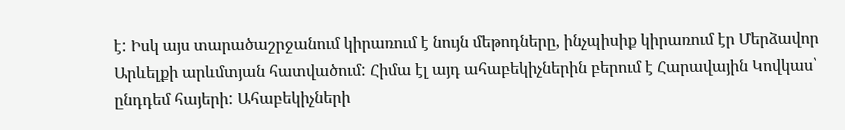է: Իսկ այս տարածաշրջանում կիրառում է նույն մեթոդները, ինչպիսիք կիրառում էր Մերձավոր Արևելքի արևմտյան հատվածում: Հիմա էլ այդ ահաբեկիչներին բերում է Հարավային Կովկաս՝ ընդդեմ հայերի: Ահաբեկիչների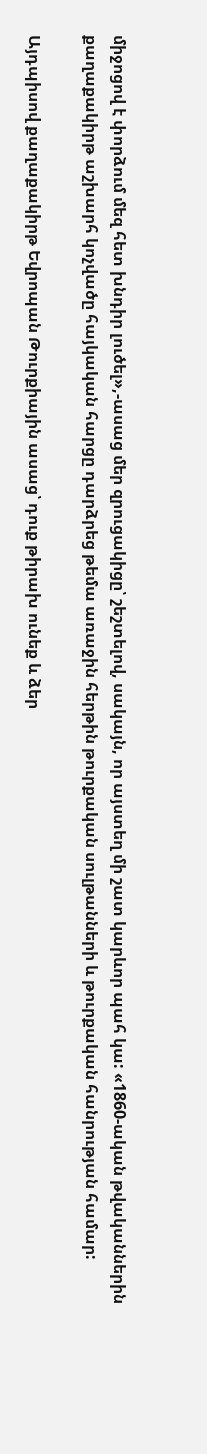միջոցով է փորձում մեզ հետ խնդիր լուծել»,-ասաց մեր զրուցակիցը՝ շեշտելով, սակայն, որ այստեղ մի շատ կարևոր պահ կա: «1860-ական թվականներին քաղաքակիրթ աշխարհ կոչվածը հայկական հարցը դարձրեց թեմա առաջին հերթին թուրքական սուլթանների և թուրքական հանրության համար:

Այդպիսով քաղաքակիրթ Եվրոպան Թուրքիային ասաց՝ դուք թիրախ ունեք և ձեր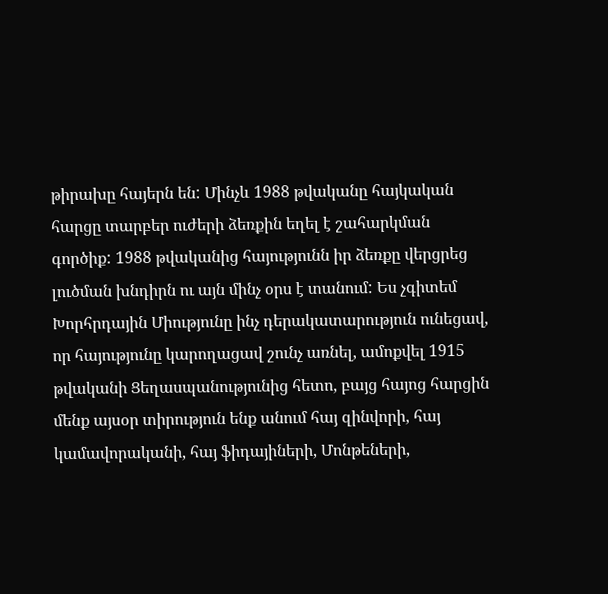թիրախը հայերն են: Մինչև 1988 թվականը հայկական հարցը տարբեր ուժերի ձեռքին եղել է շահարկման գործիք: 1988 թվականից հայությունն իր ձեռքը վերցրեց լուծման խնդիրն ու այն մինչ օրս է տանում: Ես չգիտեմ Խորհրդային Միությունը ինչ դերակատարություն ունեցավ, որ հայությունը կարողացավ շունչ առնել, ամոքվել 1915 թվականի Ցեղասպանությունից հետո, բայց հայոց հարցին մենք այսօր տիրություն ենք անում հայ զինվորի, հայ կամավորականի, հայ ֆիդայիների, Մոնթեների,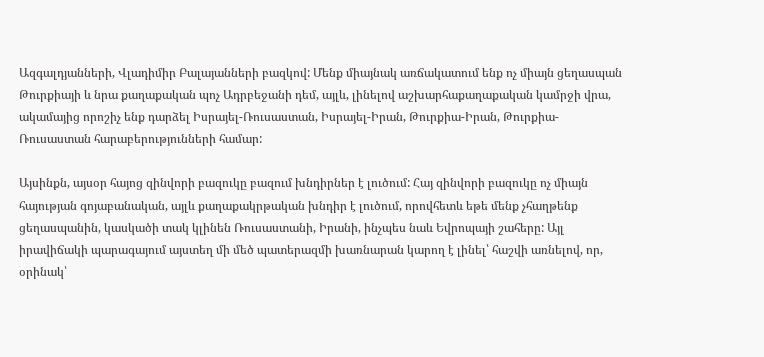Ազգալդյանների, Վլադիմիր Բալայանների բազկով: Մենք միայնակ առճակատում ենք ոչ միայն ցեղասպան Թուրքիայի և նրա քաղաքական պոչ Ադրբեջանի դեմ, այլև, լինելով աշխարհաքաղաքական կամրջի վրա, ակամայից որոշիչ ենք դարձել Իսրայել-Ռուսաստան, Իսրայել-Իրան, Թուրքիա-Իրան, Թուրքիա-Ռուսաստան հարաբերությունների համար:

Այսինքն, այսօր հայոց զինվորի բազուկը բազում խնդիրներ է լուծում: Հայ զինվորի բազուկը ոչ միայն հայության գոյաբանական, այլև քաղաքակրթական խնդիր է լուծում, որովհետև եթե մենք չհաղթենք ցեղասպանին, կասկածի տակ կլինեն Ռուսաստանի, Իրանի, ինչպես նաև Եվրոպայի շահերը: Այլ իրավիճակի պարագայում այստեղ մի մեծ պատերազմի խառնարան կարող է լինել՝ հաշվի առնելով, որ, օրինակ՝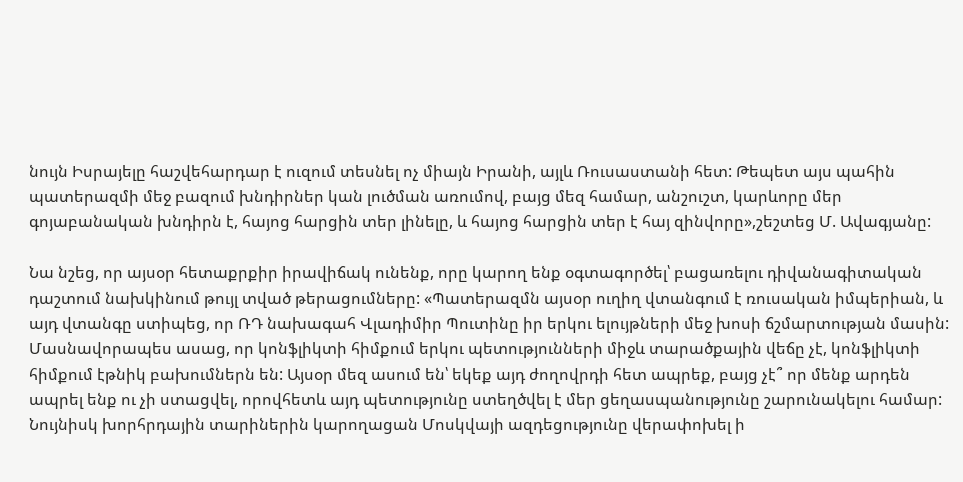նույն Իսրայելը հաշվեհարդար է ուզում տեսնել ոչ միայն Իրանի, այլև Ռուսաստանի հետ: Թեպետ այս պահին պատերազմի մեջ բազում խնդիրներ կան լուծման առումով, բայց մեզ համար, անշուշտ, կարևորը մեր գոյաբանական խնդիրն է, հայոց հարցին տեր լինելը, և հայոց հարցին տեր է հայ զինվորը»,շեշտեց Մ. Ավագյանը:

Նա նշեց, որ այսօր հետաքրքիր իրավիճակ ունենք, որը կարող ենք օգտագործել՝ բացառելու դիվանագիտական դաշտում նախկինում թույլ տված թերացումները: «Պատերազմն այսօր ուղիղ վտանգում է ռուսական իմպերիան, և այդ վտանգը ստիպեց, որ ՌԴ նախագահ Վլադիմիր Պուտինը իր երկու ելույթների մեջ խոսի ճշմարտության մասին: Մասնավորապես ասաց, որ կոնֆլիկտի հիմքում երկու պետությունների միջև տարածքային վեճը չէ, կոնֆլիկտի հիմքում էթնիկ բախումներն են: Այսօր մեզ ասում են՝ եկեք այդ ժողովրդի հետ ապրեք, բայց չէ՞ որ մենք արդեն ապրել ենք ու չի ստացվել, որովհետև այդ պետությունը ստեղծվել է մեր ցեղասպանությունը շարունակելու համար: Նույնիսկ խորհրդային տարիներին կարողացան Մոսկվայի ազդեցությունը վերափոխել ի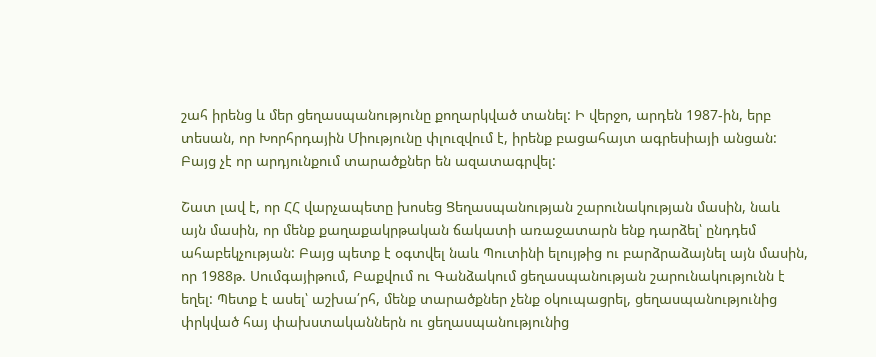շահ իրենց և մեր ցեղասպանությունը քողարկված տանել: Ի վերջո, արդեն 1987-ին, երբ տեսան, որ Խորհրդային Միությունը փլուզվում է, իրենք բացահայտ ագրեսիայի անցան: Բայց չէ որ արդյունքում տարածքներ են ազատագրվել:

Շատ լավ է, որ ՀՀ վարչապետը խոսեց Ցեղասպանության շարունակության մասին, նաև այն մասին, որ մենք քաղաքակրթական ճակատի առաջատարն ենք դարձել՝ ընդդեմ ահաբեկչության: Բայց պետք է օգտվել նաև Պուտինի ելույթից ու բարձրաձայնել այն մասին, որ 1988թ. Սումգայիթում, Բաքվում ու Գանձակում ցեղասպանության շարունակությունն է եղել: Պետք է ասել՝ աշխա՛րհ, մենք տարածքներ չենք օկուպացրել, ցեղասպանությունից փրկված հայ փախստականներն ու ցեղասպանությունից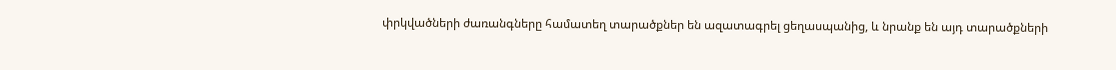փրկվածների ժառանգները համատեղ տարածքներ են ազատագրել ցեղասպանից, և նրանք են այդ տարածքների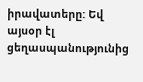իրավատերը: Եվ այսօր էլ ցեղասպանությունից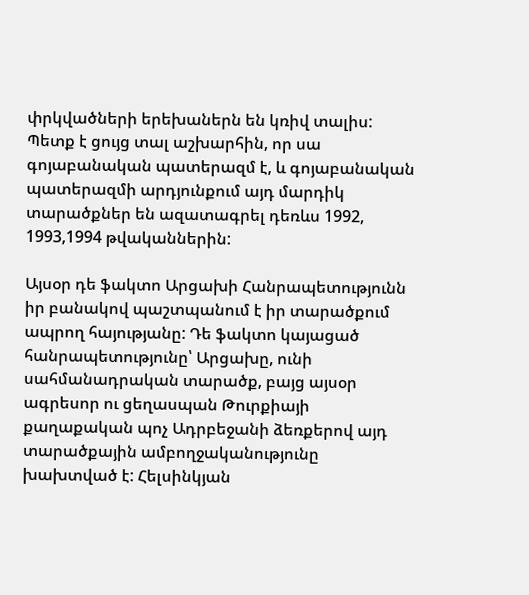փրկվածների երեխաներն են կռիվ տալիս: Պետք է ցույց տալ աշխարհին, որ սա գոյաբանական պատերազմ է, և գոյաբանական պատերազմի արդյունքում այդ մարդիկ տարածքներ են ազատագրել դեռևս 1992, 1993,1994 թվականներին:

Այսօր դե ֆակտո Արցախի Հանրապետությունն իր բանակով պաշտպանում է իր տարածքում ապրող հայությանը: Դե ֆակտո կայացած հանրապետությունը՝ Արցախը, ունի սահմանադրական տարածք, բայց այսօր ագրեսոր ու ցեղասպան Թուրքիայի քաղաքական պոչ Ադրբեջանի ձեռքերով այդ տարածքային ամբողջականությունը խախտված է: Հելսինկյան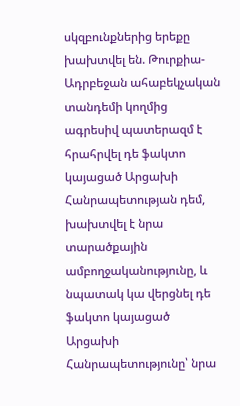սկզբունքներից երեքը խախտվել են. Թուրքիա-Ադրբեջան ահաբեկչական տանդեմի կողմից ագրեսիվ պատերազմ է հրահրվել դե ֆակտո կայացած Արցախի Հանրապետության դեմ, խախտվել է նրա տարածքային ամբողջականությունը, և նպատակ կա վերցնել դե ֆակտո կայացած Արցախի Հանրապետությունը՝ նրա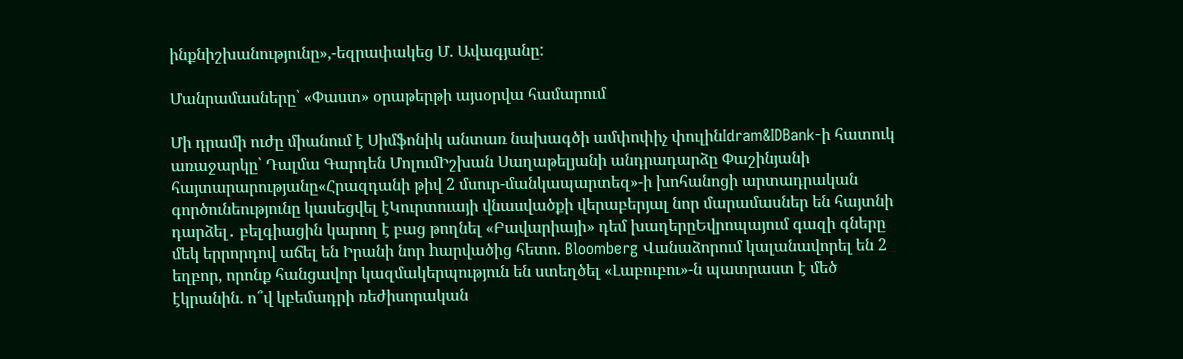ինքնիշխանությունը»,-եզրափակեց Մ. Ավագյանը:

Մանրամասները՝ «Փաստ» օրաթերթի այսօրվա համարում

Մի դրամի ուժը միանում է Սիմֆոնիկ անտառ նախագծի ամփոփիչ փուլինIdram&IDBank-ի հատուկ առաջարկը՝ Դալմա Գարդեն ՄոլումԻշխան Սաղաթելյանի անդրադարձը Փաշինյանի հայտարարությանը«Հրազդանի թիվ 2 մսուր-մանկապարտեզ»-ի խոհանոցի արտադրական գործունեությունը կասեցվել էԿուրտուայի վնասվածքի վերաբերյալ նոր մարամասներ են հայտնի դարձել․ բելգիացին կարող է բաց թողնել «Բավարիայի» դեմ խաղերըԵվրոպայում գազի գները մեկ երրորդով աճել են Իրանի նոր hարվածից հետո. Bloomberg Վանաձորում կալանավորել են 2 եղբոր, որոնք հանցավոր կազմակերպություն են ստեղծել «Լաբուբու»-ն պատրաստ է մեծ էկրանին. ո՞վ կբեմադրի ռեժիսորական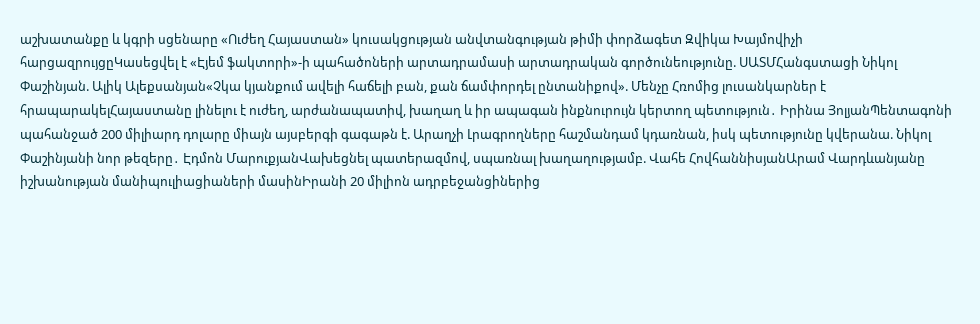աշխատանքը և կգրի սցենարը «Ուժեղ Հայաստան» կուսակցության անվտանգության թիմի փորձագետ Զվիկա Խայմովիչի հարցազրույցըԿասեցվել է «Էյեմ ֆակտորի»-ի պահածոների արտադրամասի արտադրական գործունեությունը. ՍԱՏՄՀանգստացի Նիկոլ Փաշինյան. Ալիկ Ալեքսանյան«Չկա կյանքում ավելի հաճելի բան, քան ճամփորդել ընտանիքով». Մենչը Հռոմից լուսանկարներ է հրապարակելՀայաստանը լինելու է ուժեղ, արժանապատիվ, խաղաղ և իր ապագան ինքնուրույն կերտող պետություն․ Իրինա ՅոլյանՊենտագոնի պահանջած 200 միլիարդ դոլարը միայն այսբերգի գագաթն է. Արաղչի Լրագրողները հաշմանդամ կդառնան, իսկ պետությունը կվերանա. Նիկոլ Փաշինյանի նոր թեզերը․ Էդմոն ՄարուքյանՎախեցնել պատերազմով, սպառնալ խաղաղությամբ. Վահե ՀովհաննիսյանԱրամ Վարդևանյանը իշխանության մանիպուլիացիաների մասինԻրանի 20 միլիոն ադրբեջանցիներից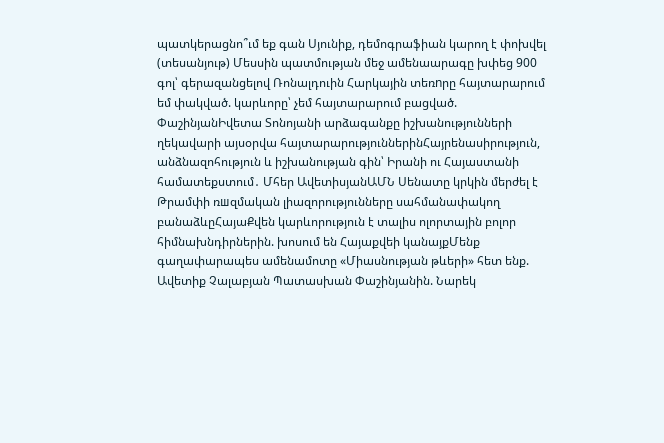պատկերացնո՞ւմ եք գան Սյունիք, դեմոգրաֆիան կարող է փոխվել (տեսանյութ) Մեսսին պատմության մեջ ամենաարագը խփեց 900 գոլ՝ գերազանցելով Ռոնալդուին Հարկային տեռnրը հայտարարում եմ փակված. կարևորը՝ չեմ հայտարարում բացված. ՓաշինյանԻվետա Տոնոյանի արձագանքը իշխանությունների ղեկավարի այսօրվա հայտարարություններինՀայրենասիրություն, անձնազոհություն և իշխանության գին՝ Իրանի ու Հայաստանի համատեքստում․ Մհեր ԱվետիսյանԱՄՆ Սենատը կրկին մերժել է Թրամփի ռшզմական լիազորությունները սահմանափակող բանաձևըՀայաՔվեն կարևորություն է տալիս ոլորտային բոլոր հիմնախնդիրներին. խոսում են Հայաքվեի կանայքՄենք գաղափարապես ամենամոտը «Միասնության թևերի» հետ ենք. Ավետիք Չալաբյան Պատասխան Փաշինյանին. Նարեկ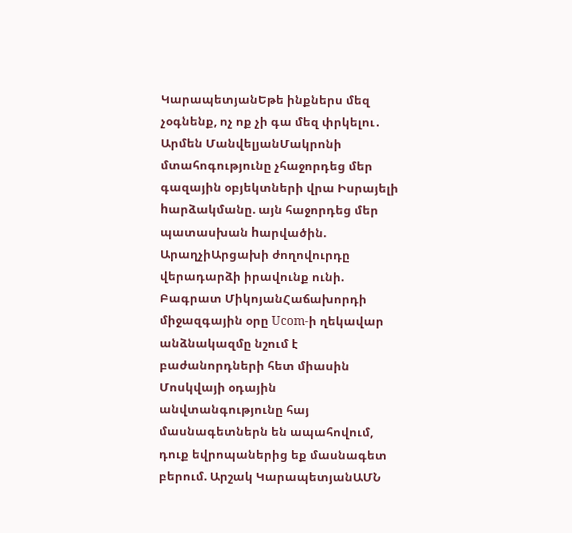ԿարապետյանԵթե ինքներս մեզ չօգնենք, ոչ ոք չի գա մեզ փրկելու․ Արմեն ՄանվելյանՄակրոնի մտահոգությունը չհաջորդեց մեր գազային օբյեկտների վրա Իսրայելի hարձակմանը. այն հաջորդեց մեր պատասխան hարվածին. ԱրաղչիԱրցախի ժողովուրդը վերադարձի իրավունք ունի. Բագրատ ՄիկոյանՀաճախորդի միջազգային օրը Ucom-ի ղեկավար անձնակազմը նշում է բաժանորդների հետ միասին Մոսկվայի օդային անվտանգությունը հայ մասնագետներն են ապահովում, դուք եվրոպաներից եք մասնագետ բերում. Արշակ ԿարապետյանԱՄՆ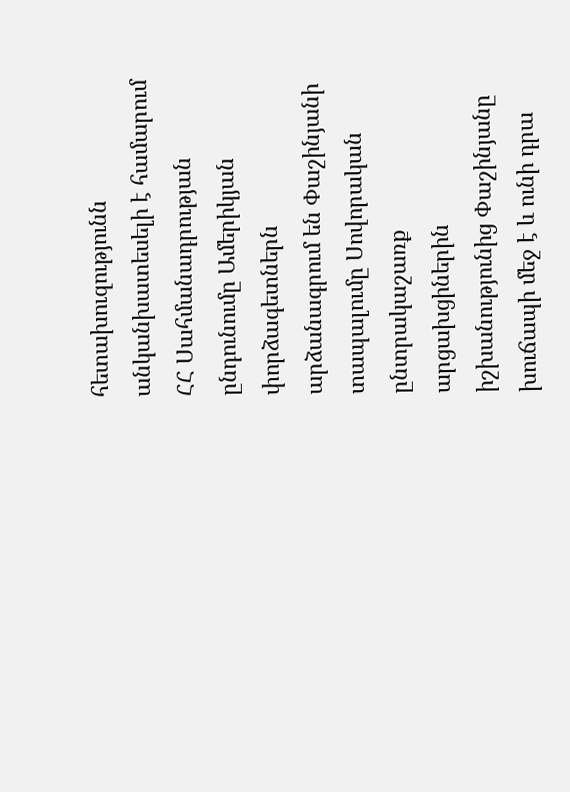հետախուզությունն անկանխատեսելի է համարում ՀՀ Սահմանադրության ընդունումը Ամերիկյան փորձագետներն արձանագրում են Փաշինյանի տապալումը Սովորական ընտրակաշառք արցախցիներին իշխանությունից Փաշինյանը խուճապի մեջ է և ունի դրա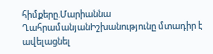հիմքերը.Մարիաննա ՂահրամանյանԻշխանությունը մտադիր է ավելացնել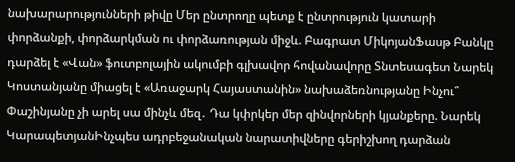նախարարությունների թիվը Մեր ընտրողը պետք է ընտրություն կատարի փորձանքի, փորձարկման ու փորձառության միջև. Բագրատ ՄիկոյանՖասթ Բանկը դարձել է «Վան» ֆուտբոլային ակումբի գլխավոր հովանավորը Տնտեսագետ Նարեկ Կոստանյանը միացել է «Առաջարկ Հայաստանին» նախաձեռնությանը Ինչու՞ Փաշինյանը չի արել սա մինչև մեզ․ Դա կփրկեր մեր զինվորների կյանքերը. Նարեկ ԿարապետյանԻնչպես ադրբեջանական նարատիվները գերիշխող դարձան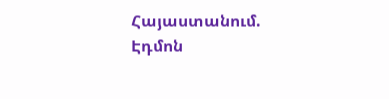Հայաստանում. Էդմոն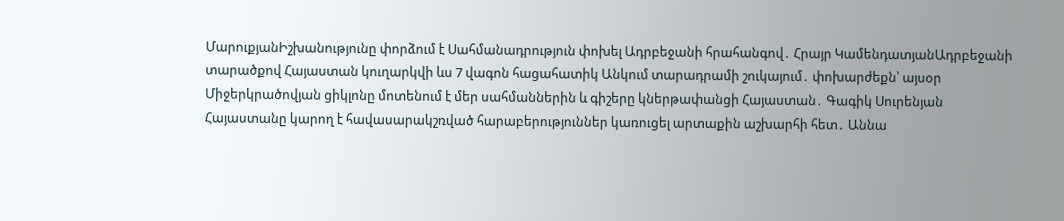ՄարուքյանԻշխանությունը փորձում է Սահմանադրություն փոխել Ադրբեջանի հրահանգով․ Հրայր ԿամենդատյանԱդրբեջանի տարածքով Հայաստան կուղարկվի ևս 7 վագոն հացահատիկ Անկում տարադրամի շուկայում․ փոխարժեքն՝ այսօր Միջերկրածովյան ցիկլոնը մոտենում է մեր սահմաններին և գիշերը կներթափանցի Հայաստան․ Գագիկ Սուրենյան Հայաստանը կարող է հավասարակշռված հարաբերություններ կառուցել արտաքին աշխարհի հետ․ Աննա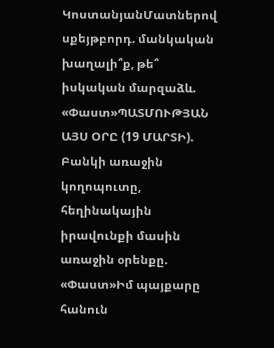ԿոստանյանՄատներով սքեյթբորդ. մանկական խաղալի՞ք, թե՞ իսկական մարզաձև. «Փաստ»ՊԱՏՄՈՒԹՅԱՆ ԱՅՍ ՕՐԸ (19 ՄԱՐՏԻ). Բանկի առաջին կողոպուտը, հեղինակային իրավունքի մասին առաջին օրենքը. «Փաստ»Իմ պայքարը հանուն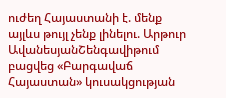ուժեղ Հայաստանի է. մենք այլևս թույլ չենք լինելու. Արթուր ԱվանեսյանՇենգավիթում բացվեց «Բարգավաճ Հայաստան» կուսակցության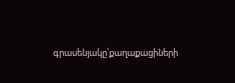գրասենյակը՝քաղաքացիների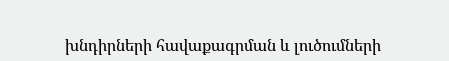խնդիրների հավաքագրման և լուծումների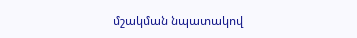մշակման նպատակով